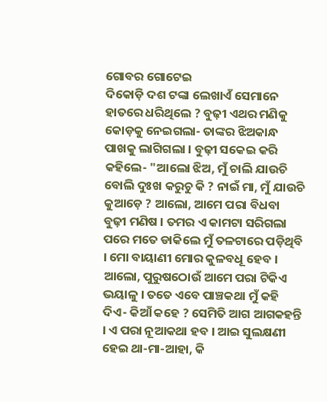ଗୋବର ଗୋଟେଇ
ଦିକୋଡ଼ି ଦଶ ଟଙ୍କା ଲେଖାଏଁ ସେମାନେ ହାତରେ ଧରିଥିଲେ ? ବୁଢ଼ୀ ଏଥର ମଣିକୁ କୋଡ଼କୁ ନେଇଗଲା- ତାଙ୍କର ଝିଅକାନ୍ଧ ପାଖକୁ ଲାଗିଗଲା । ବୁଢ଼ୀ ସକେଇ କରି କହିଲେ- "ଆଲୋ ଝିଅ, ମୁଁ ଚାଲି ଯାଉଚି ବୋଲି ଦୁଃଖ କରୁଚୁ କି ? ନାଇଁ ମା, ମୁଁ ଯାଉଚି କୁଆଡ଼େ ? ଆଲୋ, ଆମେ ପରା ବିଧବା ବୁଢ଼ୀ ମଣିଷ । ତମର ଏ କାମଟା ସରିଗଲା ପରେ ମତେ ଡାକିଲେ ମୁଁ ତଳଟାରେ ପଡ଼ିଥିବି । ମୋ ବାୟାଣୀ ମୋର କୁଳବଧୂ ହେବ । ଆଲୋ, ପୁରୁଷଠୋଉଁ ଆମେ ପରା ଟିକିଏ ଭୟାଳୁ । ତତେ ଏବେ ପାଞ୍ଚକଥା ମୁଁ କହି ଦିଏ- କିଆଁ କହେ ? ସେମିତି ଆଗ ଆଗକହନ୍ତି । ଏ ପରା ନୂଆକଥା ହବ । ଆଇ ସୁଲକ୍ଷଣୀ ହେଇ ଥା-ମା-ଆହା, କି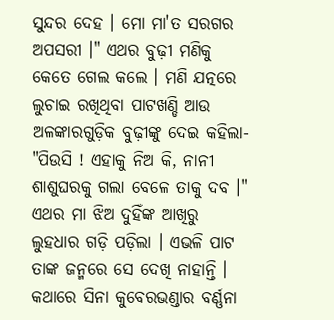ସୁନ୍ଦର ଦେହ । ମୋ ମା'ତ ସରଗର ଅପସରୀ ।" ଏଥର ବୁଢ଼ୀ ମଣିକୁ କେତେ ଗେଲ କଲେ । ମଣି ଯତ୍ନରେ ଲୁଚାଇ ରଖିଥିବା ପାଟଖଣ୍ଡି ଆଉ ଅଳଙ୍କାରଗୁଡ଼ିକ ବୁଢ଼ୀଙ୍କୁ ଦେଇ କହିଲା- "ପିଉସି ! ଏହାକୁ ନିଅ କି, ନାନୀ ଶାଶୁଘରକୁ ଗଲା ବେଳେ ତାକୁ ଦବ ।" ଏଥର ମା ଝିଅ ଦୁହିଁଙ୍କ ଆଖିରୁ ଲୁହଧାର ଗଡ଼ି ପଡ଼ିଲା । ଏଭଳି ପାଟ ତାଙ୍କ ଜନ୍ମରେ ସେ ଦେଖି ନାହାନ୍ତି । କଥାରେ ସିନା କୁବେରଭଣ୍ଡାର ବର୍ଣ୍ଣନା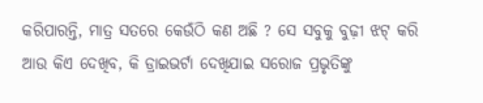କରିପାରନ୍ତି, ମାତ୍ର ସତରେ କେଉଁଠି କଣ ଅଛି ? ସେ ସବୁକୁ ବୁଢ଼ୀ ଝଟ୍ କରି ଆଉ କିଏ ଦେଖିବ, କି ଡ୍ରାଇଭର୍ଟା ଦେଖିଯାଇ ସରୋଜ ପ୍ରଭୃତିଙ୍କୁ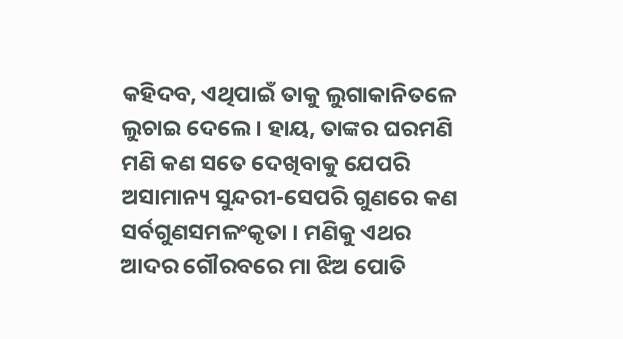କହିଦବ, ଏଥିପାଇଁ ତାକୁ ଲୁଗାକାନିତଳେ ଲୁଚାଇ ଦେଲେ । ହାୟ, ତାଙ୍କର ଘରମଣି ମଣି କଣ ସତେ ଦେଖିବାକୁ ଯେପରି ଅସାମାନ୍ୟ ସୁନ୍ଦରୀ-ସେପରି ଗୁଣରେ କଣ ସର୍ବଗୁଣସମଳଂକୃତା । ମଣିକୁ ଏଥର ଆଦର ଗୌରବରେ ମା ଝିଅ ପୋତି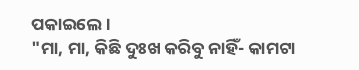ପକାଇଲେ ।
"ମା, ମା, କିଛି ଦୁଃଖ କରିବୁ ନାହିଁ- କାମଟା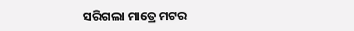ସରିଗଲା ମାତ୍ରେ ମଟର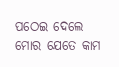ପଠେଇ ଦେଲେ ମୋର ଯେତେ କାମ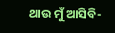ଥାଉ ମୁଁ ଆସିବି-